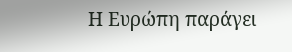Η Ευρώπη παράγει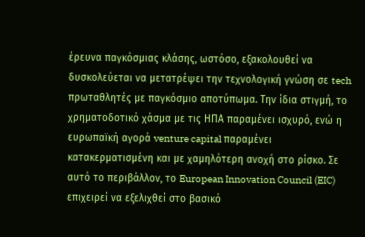έρευνα παγκόσμιας κλάσης, ωστόσο, εξακολουθεί να δυσκολεύεται να μετατρέψει την τεχνολογική γνώση σε tech πρωταθλητές με παγκόσμιο αποτύπωμα. Την ίδια στιγμή, το χρηματοδοτικό χάσμα με τις ΗΠΑ παραμένει ισχυρό, ενώ η ευρωπαϊκή αγορά venture capital παραμένει κατακερματισμένη και με χαμηλότερη ανοχή στο ρίσκο. Σε αυτό το περιβάλλον, το European Innovation Council (EIC) επιχειρεί να εξελιχθεί στο βασικό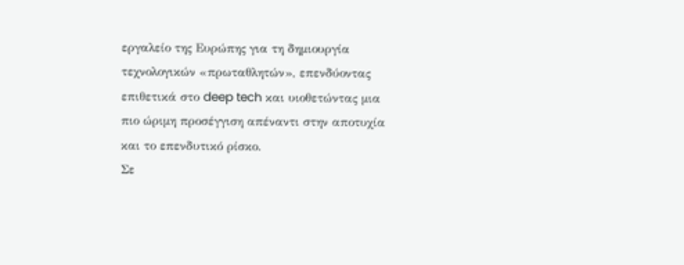εργαλείο της Ευρώπης για τη δημιουργία τεχνολογικών «πρωταθλητών», επενδύοντας επιθετικά στο deep tech και υιοθετώντας μια πιο ώριμη προσέγγιση απέναντι στην αποτυχία και το επενδυτικό ρίσκο.
Σε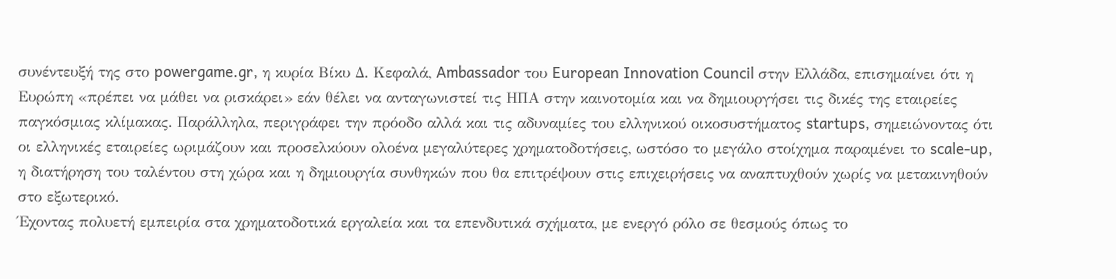συνέντευξή της στο powergame.gr, η κυρία Βίκυ Δ. Κεφαλά, Ambassador του European Innovation Council στην Ελλάδα, επισημαίνει ότι η Ευρώπη «πρέπει να μάθει να ρισκάρει» εάν θέλει να ανταγωνιστεί τις ΗΠΑ στην καινοτομία και να δημιουργήσει τις δικές της εταιρείες παγκόσμιας κλίμακας. Παράλληλα, περιγράφει την πρόοδο αλλά και τις αδυναμίες του ελληνικού οικοσυστήματος startups, σημειώνοντας ότι οι ελληνικές εταιρείες ωριμάζουν και προσελκύουν ολοένα μεγαλύτερες χρηματοδοτήσεις, ωστόσο το μεγάλο στοίχημα παραμένει το scale-up, η διατήρηση του ταλέντου στη χώρα και η δημιουργία συνθηκών που θα επιτρέψουν στις επιχειρήσεις να αναπτυχθούν χωρίς να μετακινηθούν στο εξωτερικό.
Έχοντας πολυετή εμπειρία στα χρηματοδοτικά εργαλεία και τα επενδυτικά σχήματα, με ενεργό ρόλο σε θεσμούς όπως το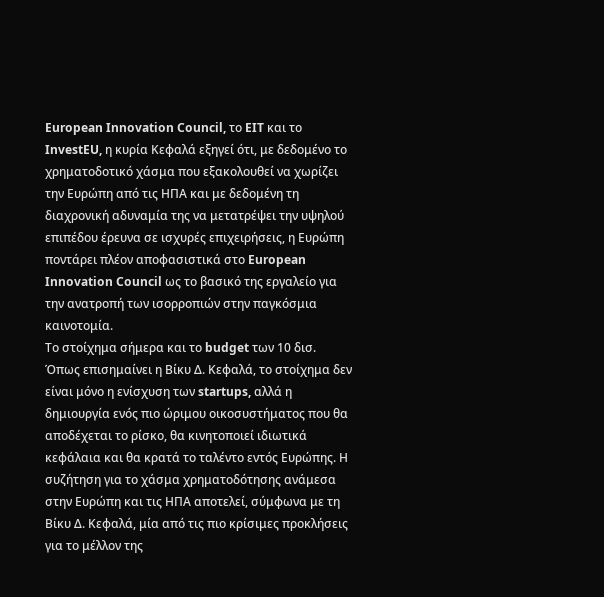European Innovation Council, το EIT και το InvestEU, η κυρία Κεφαλά εξηγεί ότι, με δεδομένο το χρηματοδοτικό χάσμα που εξακολουθεί να χωρίζει την Ευρώπη από τις ΗΠΑ και με δεδομένη τη διαχρονική αδυναμία της να μετατρέψει την υψηλού επιπέδου έρευνα σε ισχυρές επιχειρήσεις, η Ευρώπη ποντάρει πλέον αποφασιστικά στο European Innovation Council ως το βασικό της εργαλείο για την ανατροπή των ισορροπιών στην παγκόσμια καινοτομία.
Το στοίχημα σήμερα και το budget των 10 δισ.
Όπως επισημαίνει η Βίκυ Δ. Κεφαλά, το στοίχημα δεν είναι μόνο η ενίσχυση των startups, αλλά η δημιουργία ενός πιο ώριμου οικοσυστήματος που θα αποδέχεται το ρίσκο, θα κινητοποιεί ιδιωτικά κεφάλαια και θα κρατά το ταλέντο εντός Ευρώπης. Η συζήτηση για το χάσμα χρηματοδότησης ανάμεσα στην Ευρώπη και τις ΗΠΑ αποτελεί, σύμφωνα με τη Βίκυ Δ. Κεφαλά, μία από τις πιο κρίσιμες προκλήσεις για το μέλλον της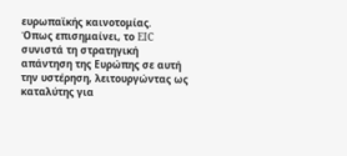ευρωπαϊκής καινοτομίας.
Όπως επισημαίνει, το EIC συνιστά τη στρατηγική απάντηση της Ευρώπης σε αυτή την υστέρηση, λειτουργώντας ως καταλύτης για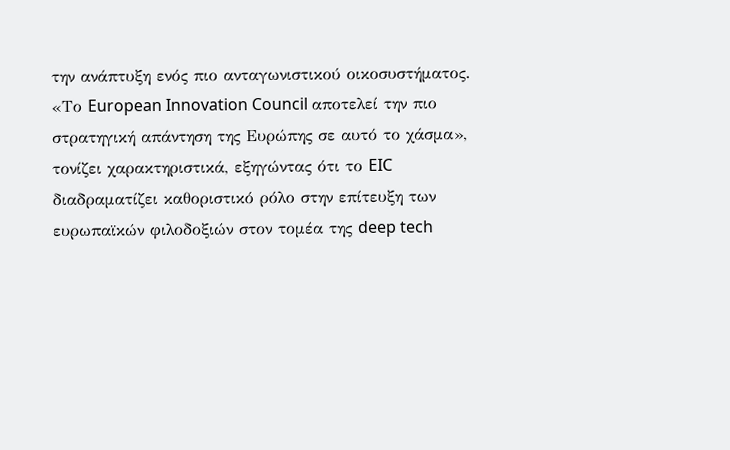την ανάπτυξη ενός πιο ανταγωνιστικού οικοσυστήματος. «Το European Innovation Council αποτελεί την πιο στρατηγική απάντηση της Ευρώπης σε αυτό το χάσμα», τονίζει χαρακτηριστικά, εξηγώντας ότι το EIC διαδραματίζει καθοριστικό ρόλο στην επίτευξη των ευρωπαϊκών φιλοδοξιών στον τομέα της deep tech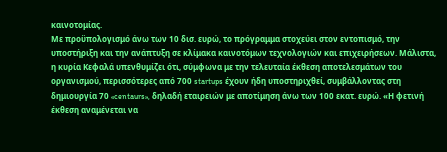καινοτομίας.
Με προϋπολογισμό άνω των 10 δισ. ευρώ, το πρόγραμμα στοχεύει στον εντοπισμό, την υποστήριξη και την ανάπτυξη σε κλίμακα καινοτόμων τεχνολογιών και επιχειρήσεων. Μάλιστα, η κυρία Κεφαλά υπενθυμίζει ότι, σύμφωνα με την τελευταία έκθεση αποτελεσμάτων του οργανισμού, περισσότερες από 700 startups έχουν ήδη υποστηριχθεί, συμβάλλοντας στη δημιουργία 70 «centaurs», δηλαδή εταιρειών με αποτίμηση άνω των 100 εκατ. ευρώ. «Η φετινή έκθεση αναμένεται να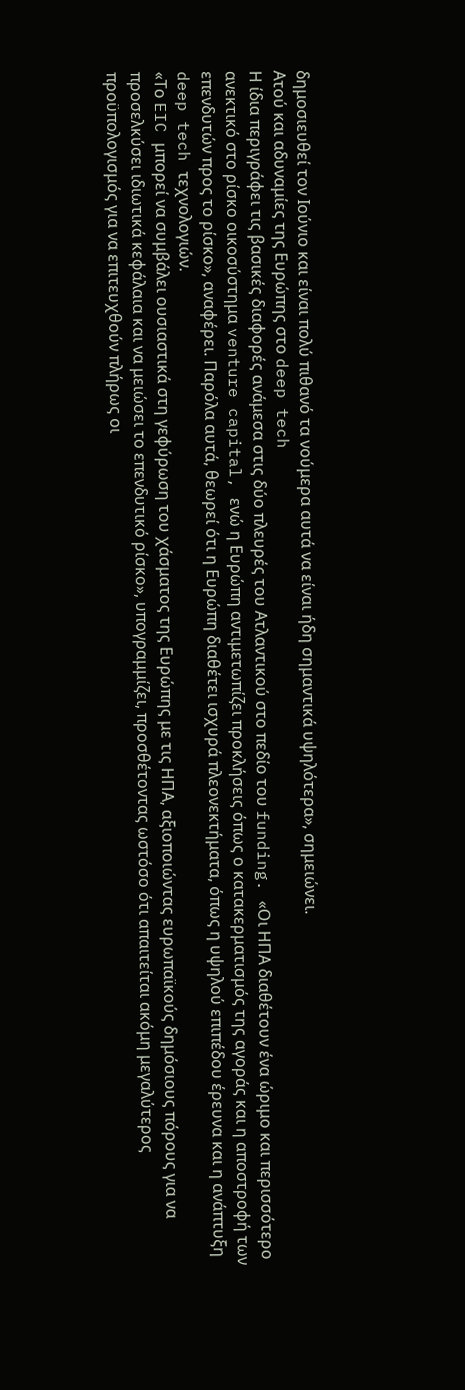δημοσιευθεί τον Ιούνιο και είναι πολύ πιθανό τα νούμερα αυτά να είναι ήδη σημαντικά υψηλότερα», σημειώνει.
Ατού και αδυναμίες της Ευρώπης στο deep tech
Η ίδια περιγράφει τις βασικές διαφορές ανάμεσα στις δύο πλευρές του Ατλαντικού στο πεδίο του funding. «Οι ΗΠΑ διαθέτουν ένα ώριμο και περισσότερο ανεκτικό στο ρίσκο οικοσύστημα venture capital, ενώ η Ευρώπη αντιμετωπίζει προκλήσεις όπως ο κατακερματισμός της αγοράς και η αποστροφή των επενδυτών προς το ρίσκο», αναφέρει. Παρόλα αυτά, θεωρεί ότι η Ευρώπη διαθέτει ισχυρά πλεονεκτήματα, όπως η υψηλού επιπέδου έρευνα και η ανάπτυξη deep tech τεχνολογιών.
«Το EIC μπορεί να συμβάλει ουσιαστικά στη γεφύρωση του χάσματος της Ευρώπης με τις ΗΠΑ, αξιοποιώντας ευρωπαϊκούς δημόσιους πόρους για να προσελκύσει ιδιωτικά κεφάλαια και να μειώσει το επενδυτικό ρίσκο», υπογραμμίζει, προσθέτοντας ωστόσο ότι απαιτείται ακόμη μεγαλύτερος προϋπολογισμός για να επιτευχθούν πλήρως οι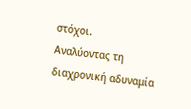στόχοι.
Αναλύοντας τη διαχρονική αδυναμία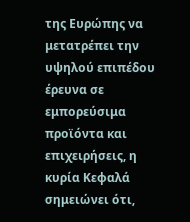της Ευρώπης να μετατρέπει την υψηλού επιπέδου έρευνα σε εμπορεύσιμα προϊόντα και επιχειρήσεις, η κυρία Κεφαλά σημειώνει ότι,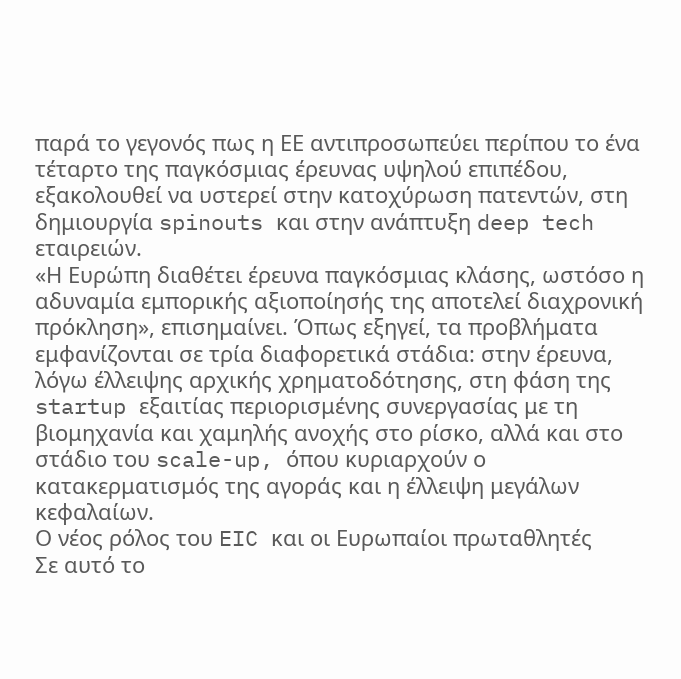παρά το γεγονός πως η ΕΕ αντιπροσωπεύει περίπου το ένα τέταρτο της παγκόσμιας έρευνας υψηλού επιπέδου, εξακολουθεί να υστερεί στην κατοχύρωση πατεντών, στη δημιουργία spinouts και στην ανάπτυξη deep tech εταιρειών.
«Η Ευρώπη διαθέτει έρευνα παγκόσμιας κλάσης, ωστόσο η αδυναμία εμπορικής αξιοποίησής της αποτελεί διαχρονική πρόκληση», επισημαίνει. Όπως εξηγεί, τα προβλήματα εμφανίζονται σε τρία διαφορετικά στάδια: στην έρευνα, λόγω έλλειψης αρχικής χρηματοδότησης, στη φάση της startup εξαιτίας περιορισμένης συνεργασίας με τη βιομηχανία και χαμηλής ανοχής στο ρίσκο, αλλά και στο στάδιο του scale-up, όπου κυριαρχούν ο κατακερματισμός της αγοράς και η έλλειψη μεγάλων κεφαλαίων.
Ο νέος ρόλος του EIC και οι Ευρωπαίοι πρωταθλητές
Σε αυτό το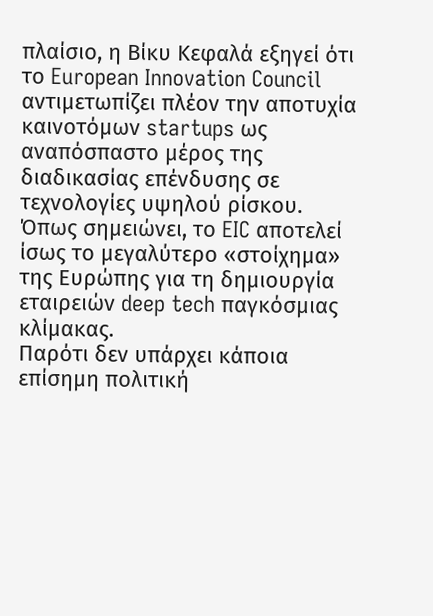πλαίσιο, η Βίκυ Κεφαλά εξηγεί ότι το European Innovation Council αντιμετωπίζει πλέον την αποτυχία καινοτόμων startups ως αναπόσπαστο μέρος της διαδικασίας επένδυσης σε τεχνολογίες υψηλού ρίσκου. Όπως σημειώνει, το EIC αποτελεί ίσως το μεγαλύτερο «στοίχημα» της Ευρώπης για τη δημιουργία εταιρειών deep tech παγκόσμιας κλίμακας.
Παρότι δεν υπάρχει κάποια επίσημη πολιτική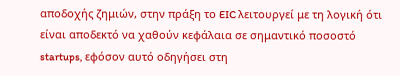αποδοχής ζημιών, στην πράξη το EIC λειτουργεί με τη λογική ότι είναι αποδεκτό να χαθούν κεφάλαια σε σημαντικό ποσοστό startups, εφόσον αυτό οδηγήσει στη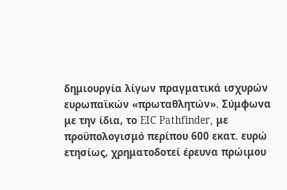δημιουργία λίγων πραγματικά ισχυρών ευρωπαϊκών «πρωταθλητών». Σύμφωνα με την ίδια, το EIC Pathfinder, με προϋπολογισμό περίπου 600 εκατ. ευρώ ετησίως, χρηματοδοτεί έρευνα πρώιμου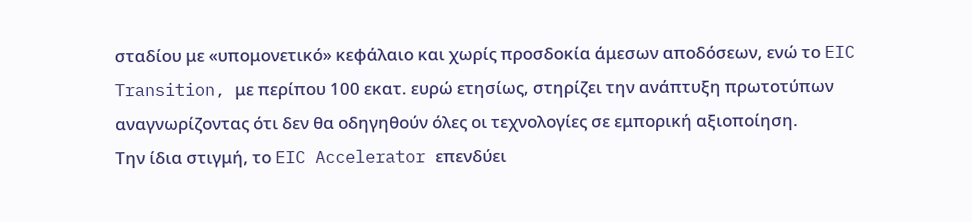σταδίου με «υπομονετικό» κεφάλαιο και χωρίς προσδοκία άμεσων αποδόσεων, ενώ το EIC Transition, με περίπου 100 εκατ. ευρώ ετησίως, στηρίζει την ανάπτυξη πρωτοτύπων αναγνωρίζοντας ότι δεν θα οδηγηθούν όλες οι τεχνολογίες σε εμπορική αξιοποίηση.
Την ίδια στιγμή, το EIC Accelerator επενδύει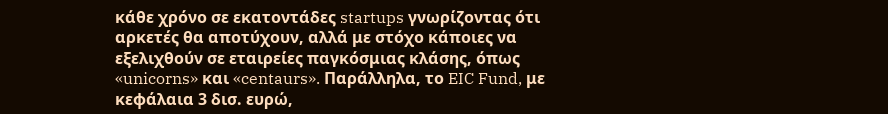κάθε χρόνο σε εκατοντάδες startups γνωρίζοντας ότι αρκετές θα αποτύχουν, αλλά με στόχο κάποιες να εξελιχθούν σε εταιρείες παγκόσμιας κλάσης, όπως «unicorns» και «centaurs». Παράλληλα, το EIC Fund, με κεφάλαια 3 δισ. ευρώ,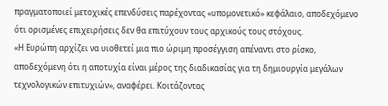πραγματοποιεί μετοχικές επενδύσεις παρέχοντας «υπομονετικό» κεφάλαιο, αποδεχόμενο ότι ορισμένες επιχειρήσεις δεν θα επιτύχουν τους αρχικούς τους στόχους.
«Η Ευρώπη αρχίζει να υιοθετεί μια πιο ώριμη προσέγγιση απέναντι στο ρίσκο, αποδεχόμενη ότι η αποτυχία είναι μέρος της διαδικασίας για τη δημιουργία μεγάλων τεχνολογικών επιτυχιών», αναφέρει. Κοιτάζοντας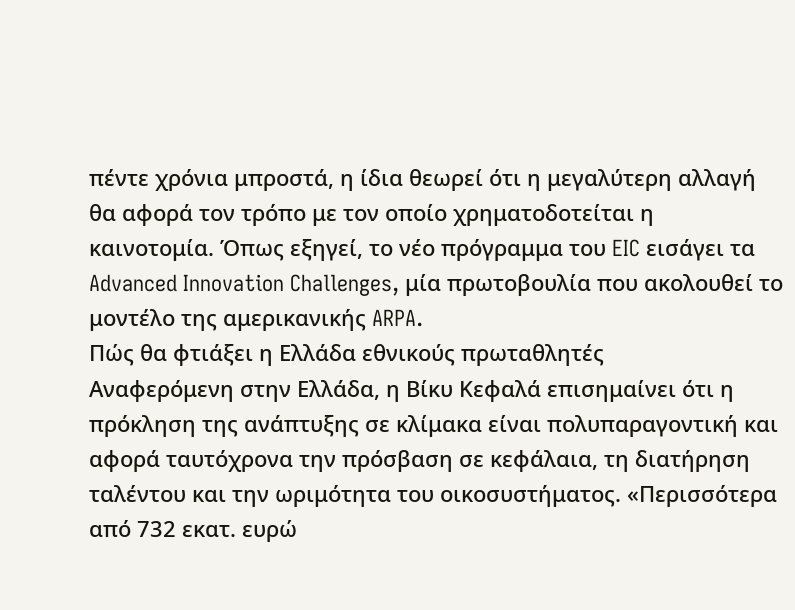πέντε χρόνια μπροστά, η ίδια θεωρεί ότι η μεγαλύτερη αλλαγή θα αφορά τον τρόπο με τον οποίο χρηματοδοτείται η καινοτομία. Όπως εξηγεί, το νέο πρόγραμμα του EIC εισάγει τα Advanced Innovation Challenges, μία πρωτοβουλία που ακολουθεί το μοντέλο της αμερικανικής ARPA.
Πώς θα φτιάξει η Ελλάδα εθνικούς πρωταθλητές
Αναφερόμενη στην Ελλάδα, η Βίκυ Κεφαλά επισημαίνει ότι η πρόκληση της ανάπτυξης σε κλίμακα είναι πολυπαραγοντική και αφορά ταυτόχρονα την πρόσβαση σε κεφάλαια, τη διατήρηση ταλέντου και την ωριμότητα του οικοσυστήματος. «Περισσότερα από 732 εκατ. ευρώ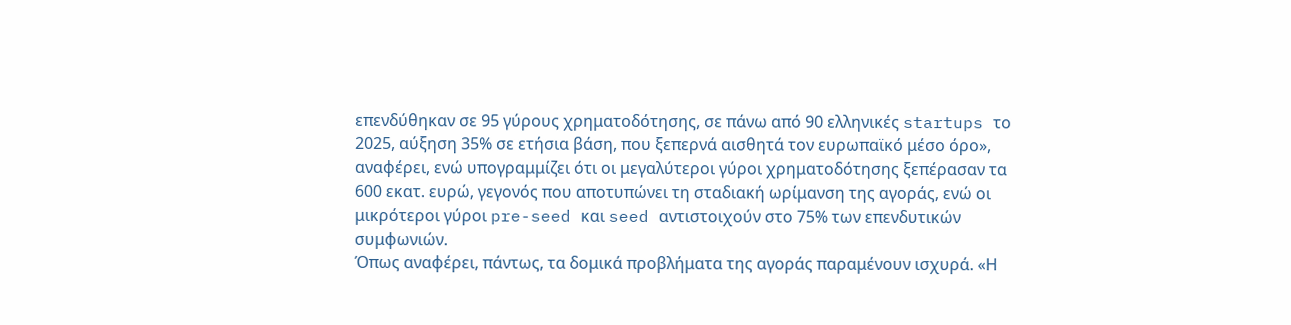επενδύθηκαν σε 95 γύρους χρηματοδότησης, σε πάνω από 90 ελληνικές startups το 2025, αύξηση 35% σε ετήσια βάση, που ξεπερνά αισθητά τον ευρωπαϊκό μέσο όρο», αναφέρει, ενώ υπογραμμίζει ότι οι μεγαλύτεροι γύροι χρηματοδότησης ξεπέρασαν τα 600 εκατ. ευρώ, γεγονός που αποτυπώνει τη σταδιακή ωρίμανση της αγοράς, ενώ οι μικρότεροι γύροι pre-seed και seed αντιστοιχούν στο 75% των επενδυτικών συμφωνιών.
Όπως αναφέρει, πάντως, τα δομικά προβλήματα της αγοράς παραμένουν ισχυρά. «Η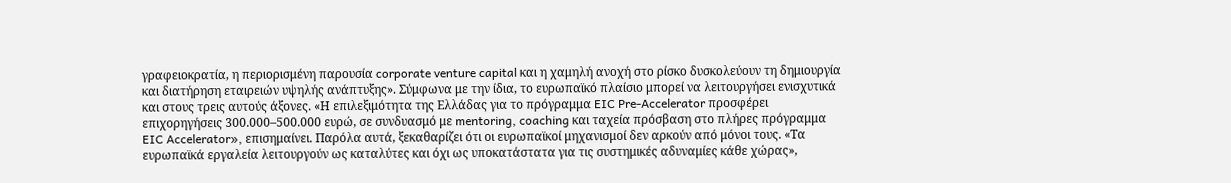γραφειοκρατία, η περιορισμένη παρουσία corporate venture capital και η χαμηλή ανοχή στο ρίσκο δυσκολεύουν τη δημιουργία και διατήρηση εταιρειών υψηλής ανάπτυξης». Σύμφωνα με την ίδια, το ευρωπαϊκό πλαίσιο μπορεί να λειτουργήσει ενισχυτικά και στους τρεις αυτούς άξονες. «Η επιλεξιμότητα της Ελλάδας για το πρόγραμμα EIC Pre-Accelerator προσφέρει επιχορηγήσεις 300.000–500.000 ευρώ, σε συνδυασμό με mentoring, coaching και ταχεία πρόσβαση στο πλήρες πρόγραμμα EIC Accelerator», επισημαίνει. Παρόλα αυτά, ξεκαθαρίζει ότι οι ευρωπαϊκοί μηχανισμοί δεν αρκούν από μόνοι τους. «Τα ευρωπαϊκά εργαλεία λειτουργούν ως καταλύτες και όχι ως υποκατάστατα για τις συστημικές αδυναμίες κάθε χώρας»,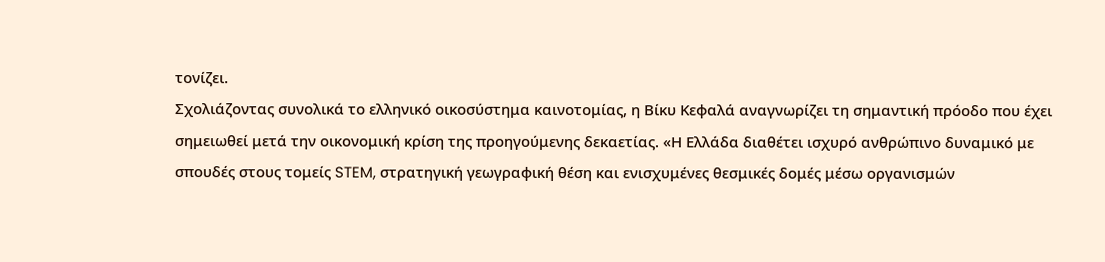τονίζει.
Σχολιάζοντας συνολικά το ελληνικό οικοσύστημα καινοτομίας, η Βίκυ Κεφαλά αναγνωρίζει τη σημαντική πρόοδο που έχει σημειωθεί μετά την οικονομική κρίση της προηγούμενης δεκαετίας. «Η Ελλάδα διαθέτει ισχυρό ανθρώπινο δυναμικό με σπουδές στους τομείς STEM, στρατηγική γεωγραφική θέση και ενισχυμένες θεσμικές δομές μέσω οργανισμών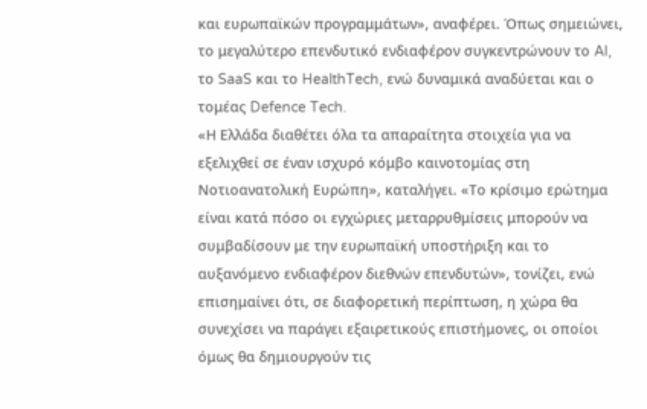και ευρωπαϊκών προγραμμάτων», αναφέρει. Όπως σημειώνει, το μεγαλύτερο επενδυτικό ενδιαφέρον συγκεντρώνουν το AI, το SaaS και το HealthTech, ενώ δυναμικά αναδύεται και ο τομέας Defence Tech.
«Η Ελλάδα διαθέτει όλα τα απαραίτητα στοιχεία για να εξελιχθεί σε έναν ισχυρό κόμβο καινοτομίας στη Νοτιοανατολική Ευρώπη», καταλήγει. «Το κρίσιμο ερώτημα είναι κατά πόσο οι εγχώριες μεταρρυθμίσεις μπορούν να συμβαδίσουν με την ευρωπαϊκή υποστήριξη και το αυξανόμενο ενδιαφέρον διεθνών επενδυτών», τονίζει, ενώ επισημαίνει ότι, σε διαφορετική περίπτωση, η χώρα θα συνεχίσει να παράγει εξαιρετικούς επιστήμονες, οι οποίοι όμως θα δημιουργούν τις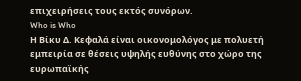επιχειρήσεις τους εκτός συνόρων.
Who is Who
Η Βίκυ Δ. Κεφαλά είναι οικονομολόγος με πολυετή εμπειρία σε θέσεις υψηλής ευθύνης στο χώρο της ευρωπαϊκής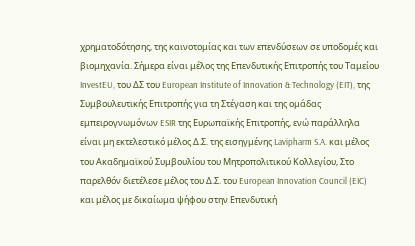χρηματοδότησης, της καινοτομίας και των επενδύσεων σε υποδομές και βιομηχανία. Σήμερα είναι μέλος της Επενδυτικής Επιτροπής του Ταμείου InvestEU, του ΔΣ του European Institute of Innovation & Technology (EIT), της Συμβουλευτικής Επιτροπής για τη Στέγαση και της ομάδας εμπειρογνωμόνων ESIR της Ευρωπαϊκής Επιτροπής, ενώ παράλληλα είναι μη εκτελεστικό μέλος Δ.Σ. της εισηγμένης Lavipharm S.A. και μέλος του Ακαδημαϊκού Συμβουλίου του Μητροπολιτικού Κολλεγίου, Στο παρελθόν διετέλεσε μέλος του Δ.Σ. του European Innovation Council (EIC) και μέλος με δικαίωμα ψήφου στην Επενδυτική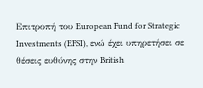Επιτροπή του European Fund for Strategic Investments (EFSI), ενώ έχει υπηρετήσει σε θέσεις ευθύνης στην British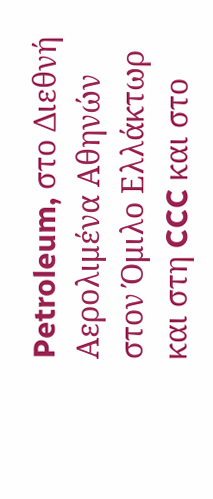Petroleum, στο Διεθνή Αερολιμένα Αθηνών στον Όμιλο Ελλάκτωρ και στη CCC και στο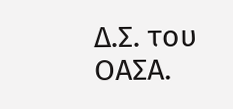Δ.Σ. του ΟΑΣΑ.